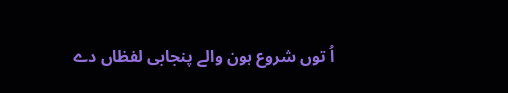اُ توں شروع ہون والے پنجابی لفظاں دے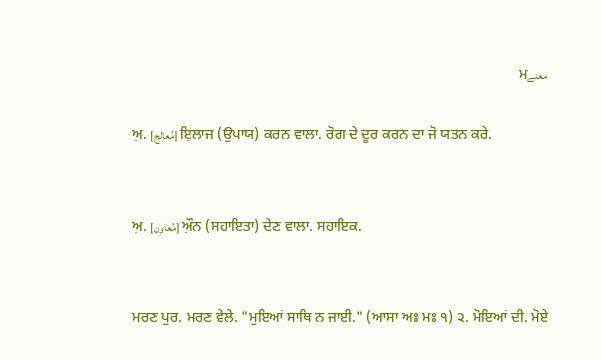معنےਮ

ਅ਼. [مُعاِلج] ਇ਼ਲਾਜ (ਉਪਾਯ) ਕਰਨ ਵਾਲਾ. ਰੋਗ ਦੇ ਦੂਰ ਕਰਨ ਦਾ ਜੋ ਯਤਨ ਕਰੇ.


ਅ਼. [مُعاوِن] ਔ਼ਨ (ਸਹਾਇਤਾ) ਦੇਣ ਵਾਲਾ. ਸਹਾਇਕ.


ਮਰਣ ਪੁਰ. ਮਰਣ ਵੇਲੇ. "ਮੁਇਆਂ ਸਾਥਿ ਨ ਜਾਈ." (ਆਸਾ ਅਃ ਮਃ ੧) ੨. ਮੋਇਆਂ ਦੀ. ਮੋਏ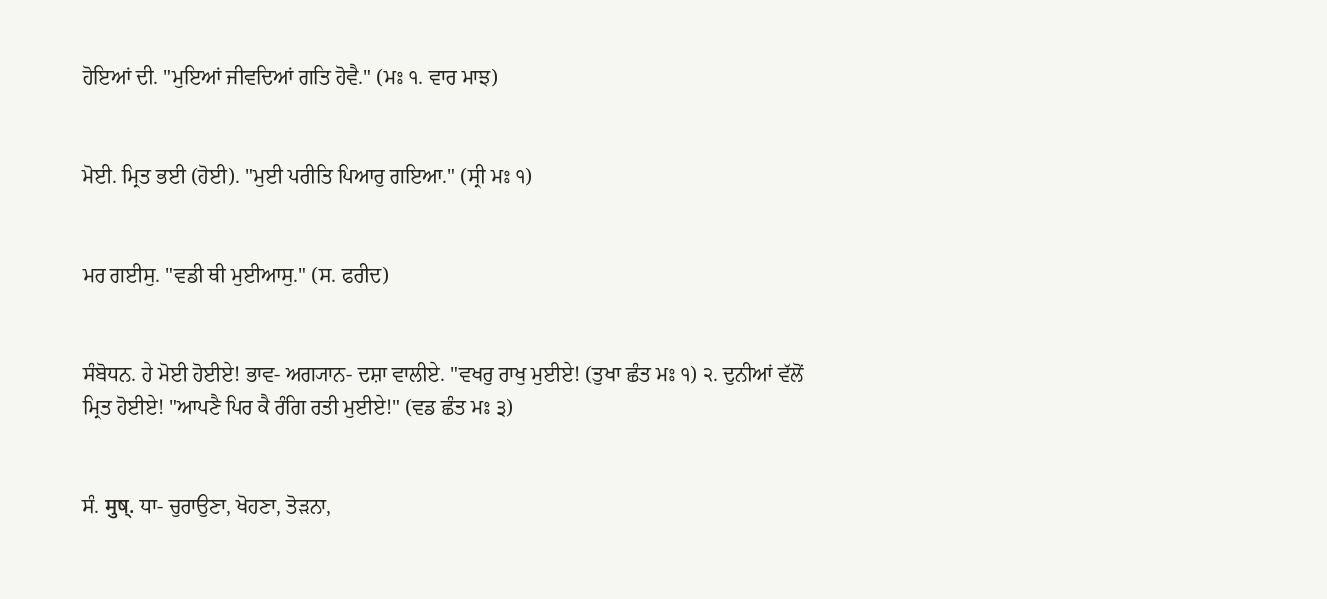ਹੋਇਆਂ ਦੀ. "ਮੁਇਆਂ ਜੀਵਦਿਆਂ ਗਤਿ ਹੋਵੈ." (ਮਃ ੧. ਵਾਰ ਮਾਝ)


ਮੋਈ. ਮ੍ਰਿਤ ਭਈ (ਹੋਈ). "ਮੁਈ ਪਰੀਤਿ ਪਿਆਰੁ ਗਇਆ." (ਸ੍ਰੀ ਮਃ ੧)


ਮਰ ਗਈਸੁ. "ਵਡੀ ਥੀ ਮੁਈਆਸੁ." (ਸ. ਫਰੀਦ)


ਸੰਬੋਧਨ. ਹੇ ਮੋਈ ਹੋਈਏ! ਭਾਵ- ਅਗ੍ਯਾਨ- ਦਸ਼ਾ ਵਾਲੀਏ. "ਵਖਰੁ ਰਾਖੁ ਮੁਈਏ! (ਤੁਖਾ ਛੰਤ ਮਃ ੧) ੨. ਦੁਨੀਆਂ ਵੱਲੋਂ ਮ੍ਰਿਤ ਹੋਈਏ! "ਆਪਣੈ ਪਿਰ ਕੈ ਰੰਗਿ ਰਤੀ ਮੁਈਏ!" (ਵਡ ਛੰਤ ਮਃ ੩)


ਸੰ. मुष्. ਧਾ- ਚੁਰਾਉਣਾ, ਖੋਹਣਾ, ਤੋੜਨਾ,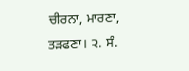ਚੀਰਨਾ, ਮਾਰਣਾ, ਤੜਫਣਾ। ੨. ਸੰ.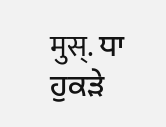मुस्. ਧਾ ਹੁਕੜੇ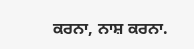ਕਰਨਾ, ਨਾਸ਼ ਕਰਨਾ.